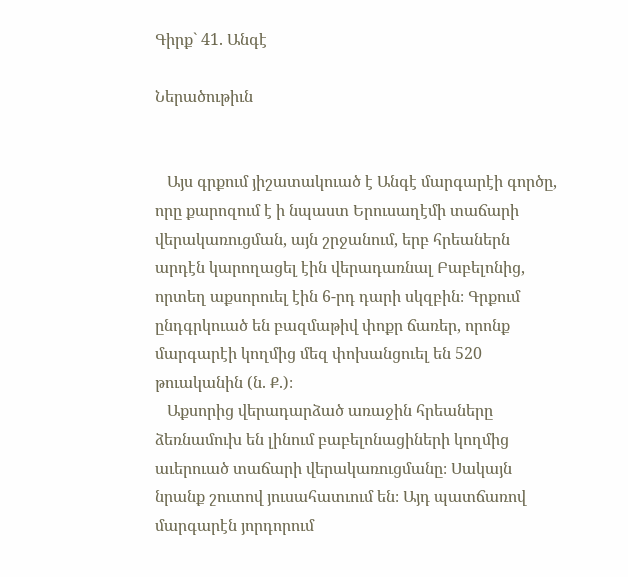Գիրք` 41. Անգէ

Ներածութիւն


   Այս գրքում յիշատակուած է Անգէ մարգարէի գործը, որը քարոզում է ի նպաստ Երուսաղէմի տաճարի վերակառուցման, այն շրջանում, երբ հրեաներն արդէն կարողացել էին վերադառնալ Բաբելոնից, որտեղ աքսորուել էին 6-րդ դարի սկզբին։ Գրքում ընդգրկուած են բազմաթիվ փոքր ճառեր, որոնք մարգարէի կողմից մեզ փոխանցուել են 520 թուականին (ն. Ք.)։
   Աքսորից վերադարձած առաջին հրեաները ձեռնամուխ են լինում բաբելոնացիների կողմից աւերուած տաճարի վերակառուցմանը։ Սակայն նրանք շուտով յուսահատւում են։ Այդ պատճառով մարգարէն յորդորում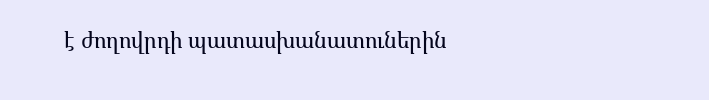է ժողովրդի պատասխանատուներին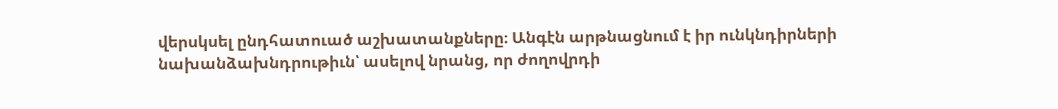վերսկսել ընդհատուած աշխատանքները։ Անգէն արթնացնում է իր ունկնդիրների նախանձախնդրութիւն՝ ասելով նրանց, որ ժողովրդի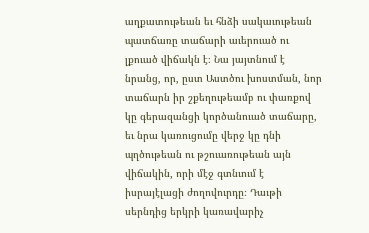աղքատութեան եւ հնձի սակաւութեան պատճառը տաճարի աւերուած ու լքուած վիճակն է։ Նա յայտնում է նրանց, որ, ըստ Աստծու խոստման, նոր տաճարն իր շքեղութեամբ ու փառքով կը գերազանցի կործանուած տաճարը, եւ նրա կառուցումը վերջ կը դնի պղծութեան ու թշուառութեան այն վիճակին, որի մէջ գտնւում է իսրայէլացի ժողովուրդը։ Դաւթի սերնդից երկրի կառավարիչ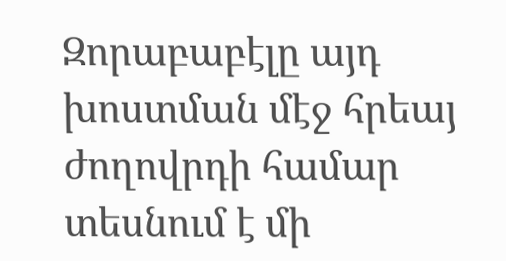Զորաբաբէլը այդ խոստման մէջ հրեայ ժողովրդի համար տեսնում է մի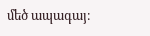մեծ ապագայ։